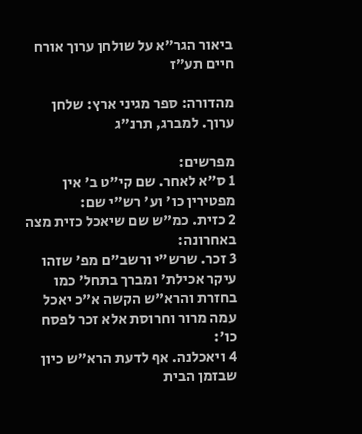ביאור הגר"א על שולחן ערוך אורח חיים תע״ז

מהדורה: ספר מגיני ארץ: שלחן ערוך. למברג, תרנ"ג

מפרשים:
1 ס"א לאחר. שם קי"ט ב' אין מפטירין כו' וע' רש"י שם:
2 כזית. כמ"ש שם שיאכל כזית מצה באחרונה:
3 זכר. שרש"י ורשב"ם מפ' שזהו עיקר אכילת' ומברך בתחל' כמו בחזרת והרא"ש הקשה א"כ יאכל עמה מרור וחרוסת אלא זכר לפסח כו':
4 ויאכלנה. אף לדעת הרא"ש כיון שבזמן הבית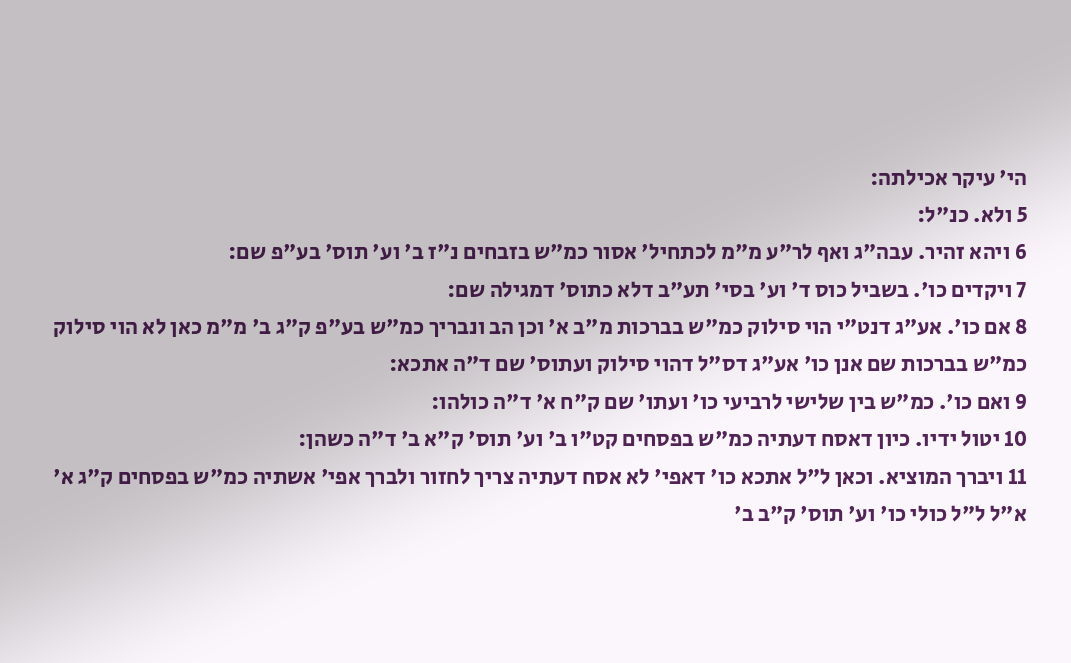הי' עיקר אכילתה:
5 ולא. כנ"ל:
6 ויהא זהיר. עבה"ג ואף לר"ע מ"מ לכתחיל' אסור כמ"ש בזבחים נ"ז ב' וע' תוס' בע"פ שם:
7 ויקדים כו'. בשביל כוס ד' וע' בסי' תע"ב דלא כתוס' דמגילה שם:
8 אם כו'. אע"ג דנט"י הוי סילוק כמ"ש בברכות מ"ב א' וכן הב ונבריך כמ"ש בע"פ ק"ג ב' מ"מ כאן לא הוי סילוק כמ"ש בברכות שם אנן כו' אע"ג דס"ל דהוי סילוק ועתוס' שם ד"ה אתכא:
9 ואם כו'. כמ"ש בין שלישי לרביעי כו' ועתו' שם ק"ח א' ד"ה כולהו:
10 יטול ידיו. כיון דאסח דעתיה כמ"ש בפסחים קט"ו ב' וע' תוס' ק"א ב' ד"ה כשהן:
11 ויברך המוציא. וכאן ל"ל אתכא כו' דאפי' לא אסח דעתיה צריך לחזור ולברך אפי' אשתיה כמ"ש בפסחים ק"ג א' א"ל ל"ל כולי כו' וע' תוס' ק"ב ב'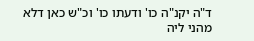ד"ה יקנ"ה כו' ודעתו כו' וכ"ש כאן דלא מהני ליה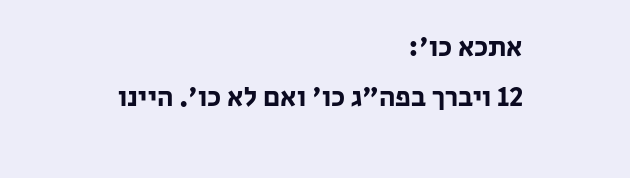אתכא כו':
12 ויברך בפה"ג כו' ואם לא כו'. היינו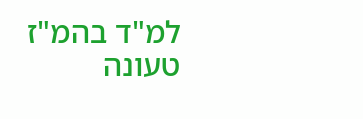למ"ד בהמ"ז טעונה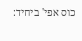כוס אפי' ביחיד: